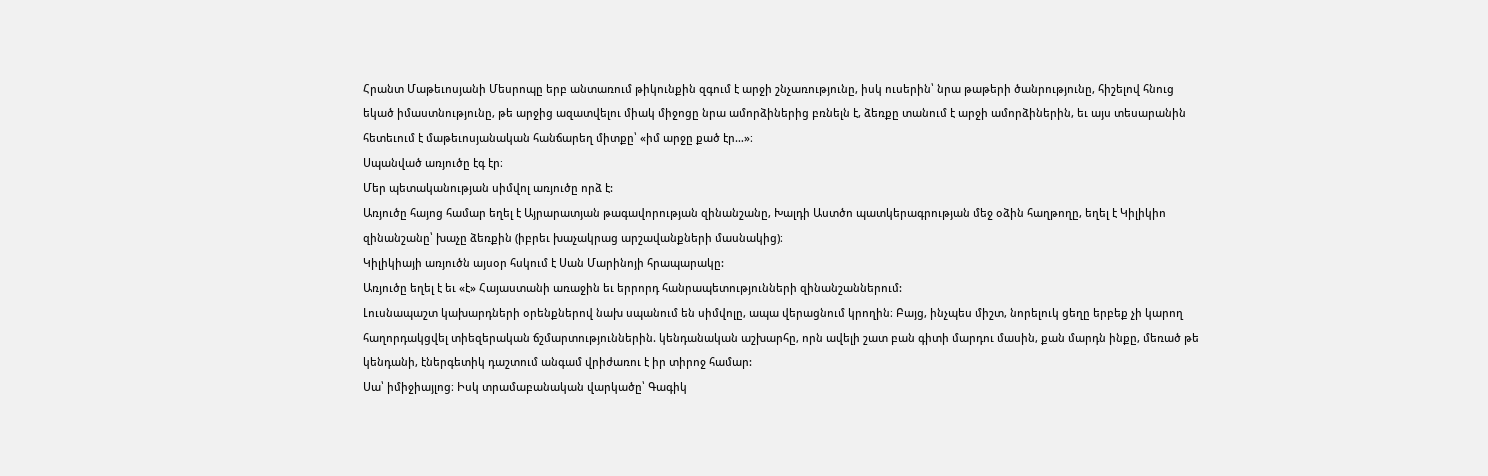Հրանտ Մաթեւոսյանի Մեսրոպը երբ անտառում թիկունքին զգում է արջի շնչառությունը, իսկ ուսերին՝ նրա թաթերի ծանրությունը, հիշելով հնուց եկած իմաստնությունը, թե արջից ազատվելու միակ միջոցը նրա ամորձիներից բռնելն է, ձեռքը տանում է արջի ամորձիներին, եւ այս տեսարանին հետեւում է մաթեւոսյանական հանճարեղ միտքը՝ «իմ արջը քած էր…»։
Սպանված առյուծը էգ էր։
Մեր պետականության սիմվոլ առյուծը որձ է:
Առյուծը հայոց համար եղել է Այրարատյան թագավորության զինանշանը, Խալդի Աստծո պատկերագրության մեջ օձին հաղթողը, եղել է Կիլիկիո զինանշանը՝ խաչը ձեռքին (իբրեւ խաչակրաց արշավանքների մասնակից)։
Կիլիկիայի առյուծն այսօր հսկում է Սան Մարինոյի հրապարակը:
Առյուծը եղել է եւ «է» Հայաստանի առաջին եւ երրորդ հանրապետությունների զինանշաններում:
Լուսնապաշտ կախարդների օրենքներով նախ սպանում են սիմվոլը, ապա վերացնում կրողին։ Բայց, ինչպես միշտ, նորելուկ ցեղը երբեք չի կարող հաղորդակցվել տիեզերական ճշմարտություններին. կենդանական աշխարհը, որն ավելի շատ բան գիտի մարդու մասին, քան մարդն ինքը, մեռած թե կենդանի, էներգետիկ դաշտում անգամ վրիժառու է իր տիրոջ համար:
Սա՝ իմիջիայլոց։ Իսկ տրամաբանական վարկածը՝ Գագիկ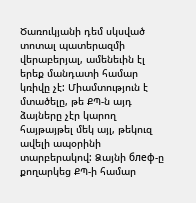Ծառուկյանի դեմ սկսված տոտալ պատերազմի վերաբերյալ, ամենեւին էլ երեք մանդատի համար կռիվը չէ: Միամտություն է մտածելը, թե ՔՊ-ն այդ ձայները չէր կարող հայթայթել մեկ այլ, թեկուզ ավելի ապօրինի տարբերակով: Ձայնի блеф-ը քողարկեց ՔՊ-ի համար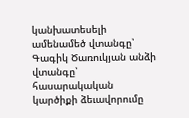կանխատեսելի ամենամեծ վտանգը՝ Գագիկ Ծառուկյան անձի վտանգը՝ հասարակական կարծիքի ձեւավորումը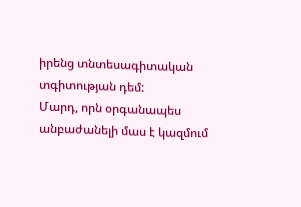իրենց տնտեսագիտական տգիտության դեմ:
Մարդ, որն օրգանապես անբաժանելի մաս է կազմում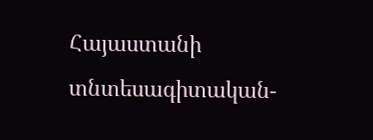Հայաստանի տնտեսագիտական-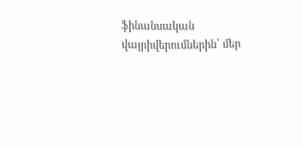ֆինանսական վայրիվերումներին՝ մեր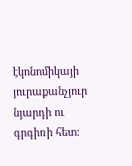էկոնոմիկայի յուրաքանչյուր նյարդի ու գրգիռի հետ: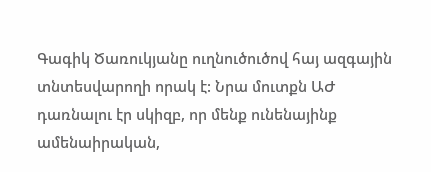Գագիկ Ծառուկյանը ուղնուծուծով հայ ազգային տնտեսվարողի որակ է: Նրա մուտքն ԱԺ դառնալու էր սկիզբ, որ մենք ունենայինք ամենաիրական,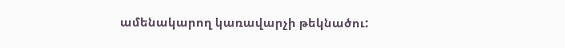ամենակարող կառավարչի թեկնածու: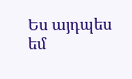Ես այդպես եմ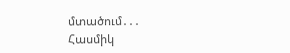մտածում․․․
Հասմիկ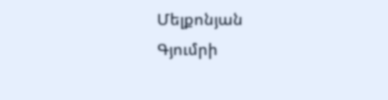Մելքոնյան
Գյումրի